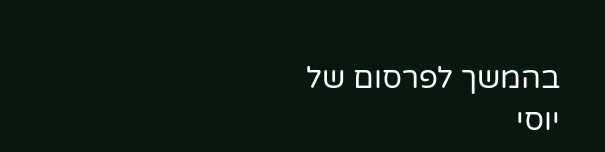בהמשך לפרסום של יוסי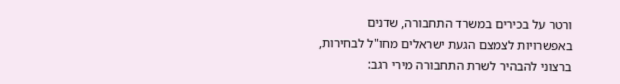ורטר על בכירים במשרד התחבורה, שדנים באפשרויות לצמצם הגעת ישראלים מחו"ל לבחירות, ברצוני להבהיר לשרת התחבורה מירי רגב: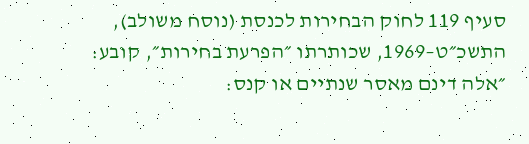סעיף 119 לחוק הבחירות לכנסת (נוסח משולב), התשכ״ט–1969, שכותרתו ״הפרעת בחירות״, קובע:
״אלה דינם מאסר שנתיים או קנס: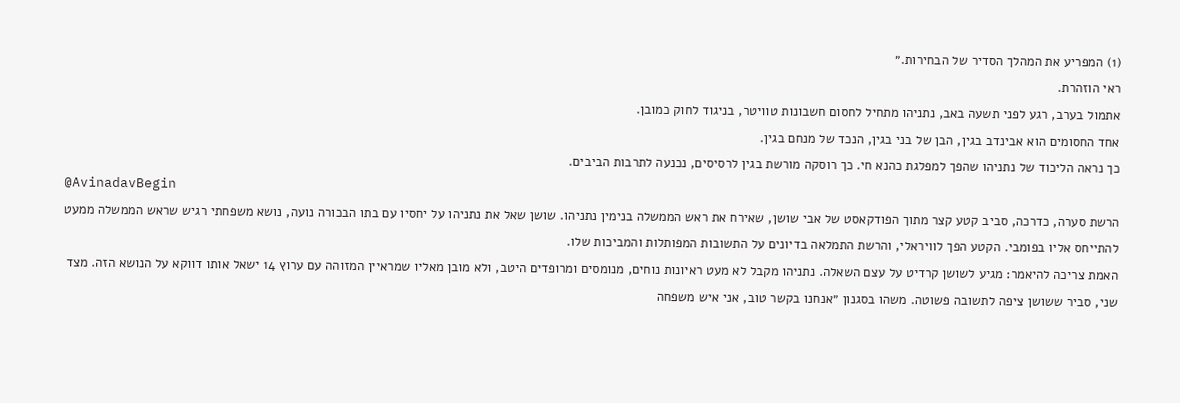(1) המפריע את המהלך הסדיר של הבחירות.״
ראי הוזהרת.
אתמול בערב, רגע לפני תשעה באב, נתניהו מתחיל לחסום חשבונות טוויטר, בניגוד לחוק כמובן.
אחד החסומים הוא אבינדב בגין, הבן של בני בגין, הנכד של מנחם בגין.
כך נראה הליכוד של נתניהו שהפך למפלגת כהנא חי. כך רוסקה מורשת בגין לרסיסים, נכנעה לתרבות הביבים.
@AvinadavBegin
הרשת סערה, כדרכה, סביב קטע קצר מתוך הפודקאסט של אבי שושן, שאירח את ראש הממשלה בנימין נתניהו. שושן שאל את נתניהו על יחסיו עם בתו הבכורה נועה, נושא משפחתי רגיש שראש הממשלה ממעט להתייחס אליו בפומבי. הקטע הפך לוויראלי, והרשת התמלאה בדיונים על התשובות המפותלות והמביכות שלו.
האמת צריכה להיאמר: מגיע לשושן קרדיט על עצם השאלה. נתניהו מקבל לא מעט ראיונות נוחים, מנומסים ומרופדים היטב, ולא מובן מאליו שמראיין המזוהה עם ערוץ 14 ישאל אותו דווקא על הנושא הזה. מצד שני, סביר ששושן ציפה לתשובה פשוטה. משהו בסגנון ״אנחנו בקשר טוב, אני איש משפחה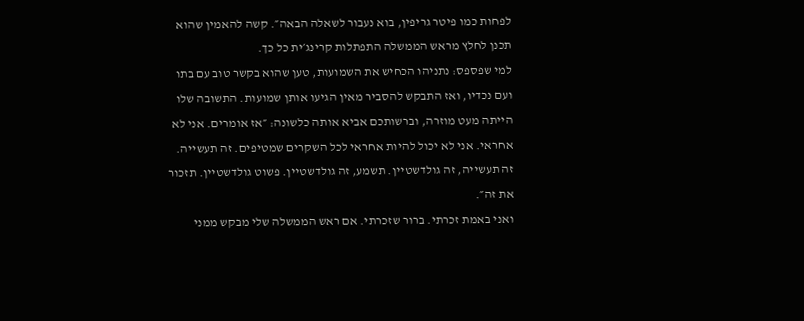לפחות כמו פיטר גריפין, בוא נעבור לשאלה הבאה״. קשה להאמין שהוא תכנן לחלץ מראש הממשלה התפתלות קרינג׳ית כל כך.
למי שפספס: נתניהו הכחיש את השמועות, טען שהוא בקשר טוב עם בתו ועם נכדיו, ואז התבקש להסביר מאין הגיעו אותן שמועות. התשובה שלו הייתה מעט מוזרה, וברשותכם אביא אותה כלשונה: ״אז אומרים. אני לא אחראי. אני לא יכול להיות אחראי לכל השקרים שמטיפים. זה תעשייה. זה תעשייה, זה גולדשטיין. תשמע, זה גולדשטיין. פשוט גולדשטיין. תזכור את זה״.
ואני באמת זכרתי. ברור שזכרתי. אם ראש הממשלה שלי מבקש ממני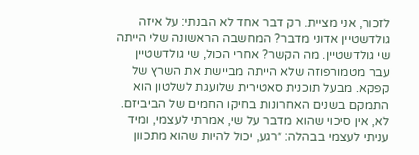לזכור, אני מציית. רק דבר אחד לא הבנתי: על איזה גולדשטיין אדוני מדבר? המחשבה הראשונה שלי הייתה שי גולדשטיין. מה הקשר? אחרי הכול, שי גולדשטיין עבר מטמורפוזה שלא הייתה מביישת את השרץ של קפקא. מבעל תוכנית סאטירית שלועגת לשלטון הוא התמקם בשנים האחרונות בחיקו החמים של הביביזם.
לא, אין סיכוי שהוא מדבר על שי, אמרתי לעצמי, ומיד עניתי לעצמי בבהלה: ״רגע, יכול להיות שהוא מתכוון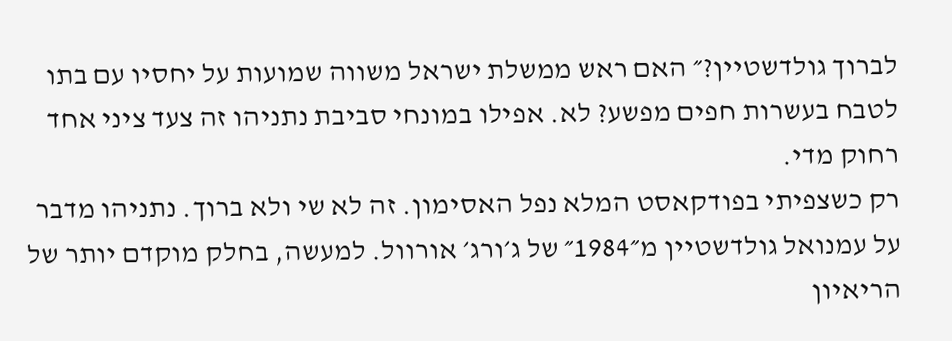לברוך גולדשטיין?״ האם ראש ממשלת ישראל משווה שמועות על יחסיו עם בתו לטבח בעשרות חפים מפשע? לא. אפילו במונחי סביבת נתניהו זה צעד ציני אחד רחוק מדי.
רק כשצפיתי בפודקאסט המלא נפל האסימון. זה לא שי ולא ברוך. נתניהו מדבר על עמנואל גולדשטיין מ״1984״ של ג׳ורג׳ אורוול. למעשה, בחלק מוקדם יותר של הריאיון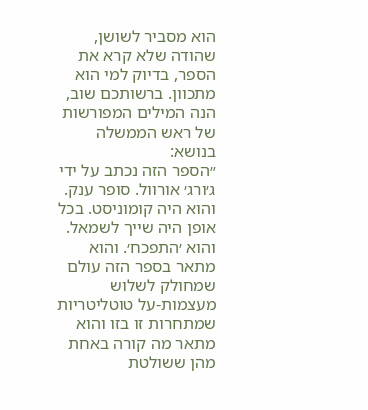הוא מסביר לשושן, שהודה שלא קרא את הספר, בדיוק למי הוא מתכוון. ברשותכם שוב, הנה המילים המפורשות של ראש הממשלה בנושא:
״הספר הזה נכתב על ידי ג׳ורג׳ אורוול. סופר ענק. והוא היה קומוניסט. בכל אופן היה שייך לשמאל. והוא ׳התפכח׳. והוא מתאר בספר הזה עולם שמחולק לשלוש מעצמות-על טוטליטריות שמתחרות זו בזו והוא מתאר מה קורה באחת מהן ששולטת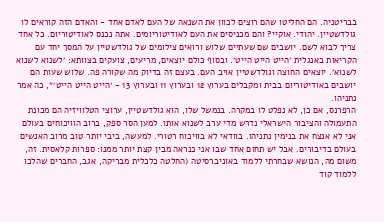בבריטניה. הם החליטו שהם רוצים לכוון את השנאה של העם לאדם אחד - והאדם הזה קוראים לו גולדשטיין. יהודי. אוקיי? והם מכניסים את העם לאודיטוריומים. אתה נכנס לאודיטוריום. כל אחד צריך לבוא לשם. יושבים שם שעתיים שלוש ורואים צילומים של גולדשטיין על המסך יחד עם הקריאות באנגלית ׳הייט הייט הייט׳. ובסוף כולם יוצאים, מריעים, צועקים בצוותא: ׳לשנוא לשנוא לשנוא׳. יוצאים החוצה וגולדשטיין אויב העם. בעצם זה בדיוק מה שקורה פה. שלוש שעות הם יושבים באודיטוריום בבית ומקבלים בערוץ 12 ובערוץ 11 ובערוץ 13 - ׳הייט הייט הייט׳״, כה אמר נתניהו.
הרפרנס, אם כן, לא נפלט לו במקרה. בנמשל שלו, הוא גולדשטיין, ערוצי הטלוויזיה הם מכונת התעמולה והציבור הישראלי נדרש מדי ערב לשנוא אותו. למען הסר ספק, ברוב הוויכוחים בעולם אני לא אנצח את בנימין נתניהו. בוודאי לא בוויכוח רטורי. למעשה, ביבי יותר טוב מרוב האנשים בעולם בדיבורים. אבל יש תחום אחד שבו אני כנראה מבין קצת יותר ממנו: ספרות קלאסית. זה, משום מה, הנושא שבחרתי ללמוד באוניברסיטה (החלטה כלכלית מבריקה, אגב, החברים שהלכו ללמוד קוד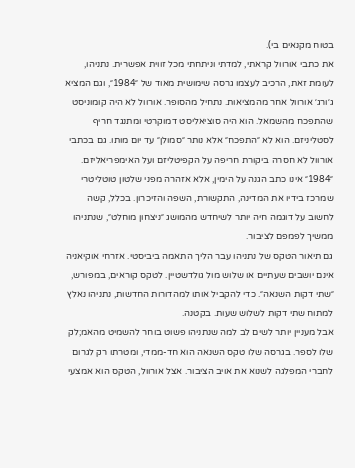בטוח מקנאים בי).
את כתבי אורוול קראתי, למדתי וניתחתי מכל זווית אפשרית. נתניהו, לעומת זאת, הרכיב לעצמו גרסה שימושית מאוד של ״1984״, וגם המציא ג׳ורג׳ אורוול אחר מהמציאות. נתחיל מהסופר. אורוול לא היה קומוניסט שהתפכח מהשמאל. הוא היה סוציאליסט דמוקרטי ומתנגד חריף לסטליניזם. הוא לא ״התפכח״ אלא נותר ״סמולן״ עד יום מותו. גם בכתבי אורוול לא חסרה ביקורת חריפה על הקפיטליזם ועל האימפריאליזם. ״1984״ אינו כתב הגנה על הימין, אלא אזהרה מפני שלטון טוטליטרי שמרכז בידיו את המדינה, התקשורת, השפה והזיכרון. בכלל, קשה לחשוב על דוגמה חיה יותר לשיחדש מהמושג ״ניצחון מוחלט״, שנתניהו ממשיך לפמפם לציבור.
גם תיאור הטקס של נתניהו עבר הליך התאמה ביביסטי. אזרחי אוקיאניה אינם יושבים שעתיים או שלוש מול גולדשטיין. לטקס קוראים, במפורש, ״שתי דקות השנאה״. כדי להקביל אותו למהדורות החדשות, נתניהו נאלץ למתוח שתי דקות לשלוש שעות. בקטנה.
אבל מעניין יותר לשים לב למה שנתניהו פשוט בוחר להשמיט מהאמ;לק שלו לספר. בגרסה שלו טקס השנאה הוא חד-ממדי, ומטרתו רק לגרום לחברי המפלגה לשנוא את אויב הציבור. אצל אורוול, הטקס הוא אמצעי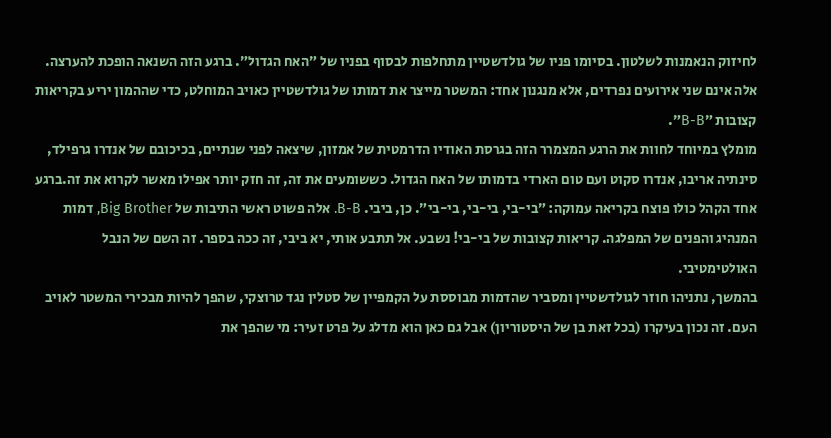לחיזוק הנאמנות לשלטון. בסיומו פניו של גולדשטיין מתחלפות לבסוף בפניו של ״האח הגדול״. ברגע הזה השנאה הופכת להערצה. אלה אינם שני אירועים נפרדים, אלא מנגנון אחד: המשטר מייצר את דמותו של גולדשטיין כאויב המוחלט, כדי שההמון יריע בקריאות קצובות ״B-B״.
מומלץ במיוחד לחוות את הרגע המצמרר הזה בגרסת האודיו הדרמטית של אמזון, שיצאה לפני שנתיים, בכיכובם של אנדרו גרפילד, סינתיה אריבו, אנדרו סקוט ועם טום הארדי בדמותו של האח הגדול. כששומעים את זה, זה חזק יותר אפילו מאשר לקרוא את זה.ברגע אחד הקהל כולו פוצח בקריאה עמוקה: ״בי-בי, בי-בי, בי-בי״. כן, ביבי. B-B. אלה פשוט ראשי התיבות של Big Brother, דמות המנהיג והפנים של המפלגה. קריאות קצובות של בי-בי! נשבע. אל תתבע אותי, יא ביבי, זה ככה בספר. זה השם של הנבל האולטימטיבי.
בהמשך, נתניהו חוזר לגולדשטיין ומסביר שהדמות מבוססת על הקמפיין של סטלין נגד טרוצקי, שהפך להיות מבכירי המשטר לאויב העם. זה נכון בעיקרו (בכל זאת בן של היסטוריון) אבל גם כאן הוא מדלג על פרט זעיר: מי שהפך את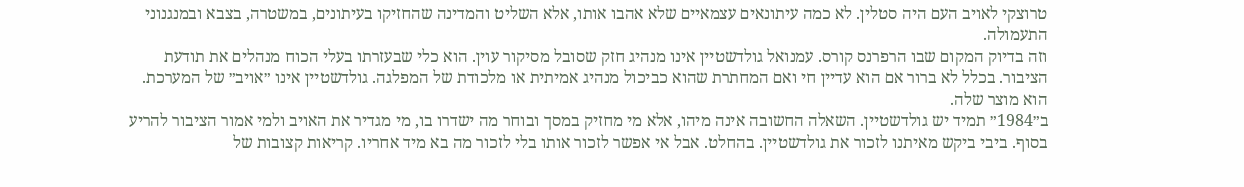טרוצקי לאויב העם היה סטלין. לא כמה עיתונאים עצמאיים שלא אהבו אותו, אלא השליט והמדינה שהחזיקו בעיתונים, במשטרה, בצבא ובמנגנוני התעמולה.
וזה בדיוק המקום שבו הרפרנס קורס. עמנואל גולדשטיין אינו מנהיג חזק שסובל מסיקור עוין. הוא כלי שבעזרתו בעלי הכוח מנהלים את תודעת הציבור. בכלל לא ברור אם הוא עדיין חי ואם המחתרת שהוא כביכול מנהיג אמיתית או מלכודת של המפלגה. גולדשטיין אינו ״אויב״ של המערכת. הוא מוצר שלה.
ב״1984״ תמיד יש גולדשטיין. השאלה החשובה אינה מיהו, אלא מי מחזיק במסך ובוחר מה ישדרו בו, מי מגדיר את האויב ולמי אמור הציבור להריע בסוף. ביבי ביקש מאיתנו לזכור את גולדשטיין. בהחלט. אבל אי אפשר לזכור אותו בלי לזכור מה בא מיד אחריו. קריאות קצובות של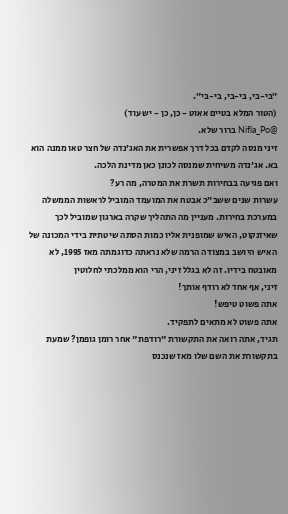״בי-בי, בי-בי, בי-בי״.
(הטור המלא בטיים אאוט - כן, כן - יש עוד)
@Nifla_Po ברור שלא.
זיני מנסה לקדם בכל דרך אפשרית את האג'נדה של חצר טאו ממנה הוא בא. אג'נדה משיחית שמנסה לכונן כאן מדינת הלכה.
ואם פגיעה בבחירות תשרת את המטרה, מה רע?
עשרות שנים ששב״כ אבטח את המועמד המוביל לראשות הממשלה במערכת בחירות. מעניין מה התהליך שקרה בארגון שמוביל לכך שאיזנקוט, האיש שמופנית אליו כמות הסתה שיטתית בידי המכונה של האיש היושב במצודה הרמה שלא נראתה כדוגמתה מאז 1995, לא מאובטח בידיו. זה לא בגלל זיני, הרי הוא ממלכתי לחלוטין
זיני, אף אחד לא רודף אותך!
אתה פשוט טיפש!
אתה פשוט לא מתאים לתפקיד.
תגיד, אתה רואה את התקשורת "רודפת" אחר רומן גופמן? שמעת בתקשורת את השם שלו מאז שנכנס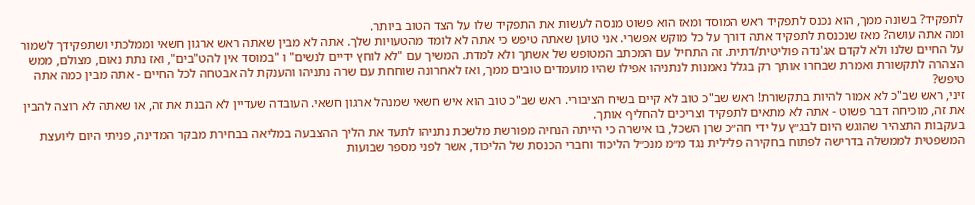לתפקיד? בשונה ממך, הוא נכנס לתפקיד ראש המוסד ומאז הוא פשוט מנסה לעשות את התפקיד שלו על הצד הטוב ביותר.
ומה אתה עושה? מאז שנכנסת לתפקיד אתה דורך על כל מוקש אפשרי. אני טוען שאתה טיפש כי אתה לא לומד מהטעויות שלך. אתה לא מבין שאתה ראש ארגון חשאי וממלכתי ושתפקידך לשמור על החיים שלנו ולא לקדם אג'נדה פוליטית/דתית. זה התחיל עם המכתב המטופש של אשתך ולא למדת. המשיך עם "לא לוחץ ידיים לנשים" ו "במוסד אין להט"בים", ואז נתת נאום, מצולם, ממש הצהרה לתקשורת ואמרת שבחרו אותך רק בגלל נאמנות לנתניהו אפילו שהיו מועמדים טובים ממך, ואז לאחרונה שוחחת עם שרה נתניהו והענקת לה אבטחה לכל החיים - אתה מבין כמה אתה טיפש?
זיני, ראש שב"כ לא אמור להיות בתקשורת! ראש שב"כ טוב לא קיים בשיח הציבורי. ראש שב"כ טוב הוא איש חשאי שמנהל ארגון חשאי. העובדה שעדיין לא הבנת את זה, או שאתה לא רוצה להבין את זה, מוכיחה דבר פשוט - אתה לא מתאים לתפקיד וצריכים להחליף אותך.
בעקבות התצהיר שהוגש היום לבג״ץ על ידי חה״כ שרן השכל, בו אישרה כי הייתה הנחיה מפורשת מלשכת נתניהו לתעד את הליך ההצבעה במליאה בבחירת מבקר המדינה, פניתי היום ליועצת המשפטית לממשלה בדרישה לפתוח בחקירה פלילית נגד מ״מ מנכ״ל הליכוד וחברי הכנסת של הליכוד, אשר לפני מספר שבועות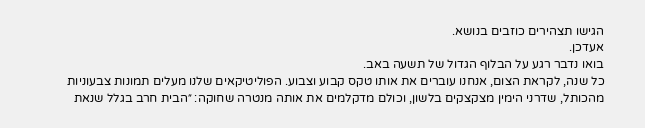הגישו תצהירים כוזבים בנושא.
אעדכן.
בואו נדבר רגע על הבלוף הגדול של תשעה באב.
כל שנה, לקראת הצום, אנחנו עוברים את אותו טקס קבוע וצבוע. הפוליטיקאים שלנו מעלים תמונות צבעוניות מהכותל, שדרני הימין מצקצקים בלשון, וכולם מדקלמים את אותה מנטרה שחוקה: ״הבית חרב בגלל שנאת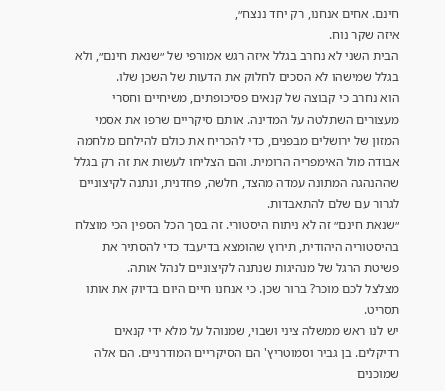חינם. אחים אנחנו, רק יחד ננצח״,
איזה שקר נוח.
הבית השני לא נחרב בגלל איזה רגש אמורפי של ״שנאת חינם״, ולא בגלל שמישהו לא הסכים לחלוק את הדעות של השכן שלו.
הוא נחרב כי קבוצה של קנאים פסיכופתים, משיחיים וחסרי מעצורים השתלטה על המדינה. אותם סיקריים שרפו את אסמי המזון של ירושלים מבפנים, כדי להכריח את כולם להילחם מלחמה אבודה מול האימפריה הרומית. והם הצליחו לעשות את זה רק בגלל שההנהגה המתונה עמדה מהצד, חלשה, פחדנית, ונתנה לקיצוניים לגרור עם שלם להתאבדות.
״שנאת חינם״ זה לא ניתוח היסטורי. זה בסך הכל הספין הכי מוצלח בהיסטוריה היהודית, תירוץ שהומצא בדיעבד כדי להסתיר את פשיטת הרגל של מנהיגות שנתנה לקיצוניים לנהל אותה.
מצלצל לכם מוכר? ברור שכן. כי אנחנו חיים היום בדיוק את אותו תסריט.
יש לנו ראש ממשלה ציני ושבוי, שמנוהל על מלא ידי קנאים רדיקלים. בן גביר וסמוטריץ' הם הסיקריים המודרניים. הם אלה שמוכנים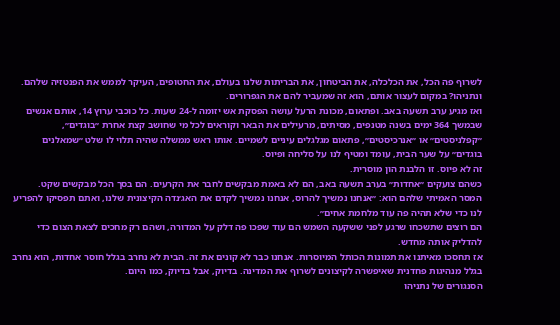לשרוף פה הכל, את הכלכלה, את הביטחון, את הבריתות שלנו בעולם, את החטופים, העיקר לממש את הפנטזיה שלהם. ונתניהו? במקום לעצור אותם, הוא זה שמעביר להם את הגפרורים.
ואז מגיע ערב תשעה באב. ופתאום, מכונת הרעל עושה הפסקת אש יזומה ל-24 שעות. כל כוכבי ערוץ 14, אותם אנשים שבמשך 364 ימים בשנה מטנפים, מסיתים, מרעילים את הבאר וקוראים לכל מי שחושב קצת אחרת ״בוגדים״, ״קפלניסטים״ או ״אנרכיסטים״, פתאום מגלגלים עיניים לשמיים. אותו ראש ממשלה שהיה תלוי לו שלט ״שמאלנים בוגדים״ על שער הבית, עומד ומטיף לנו על סליחה ופיוס.
זה לא פיוס. זו הלבנת הון מוסרית.
כשהם צועקים ״אחדות״ בערב תשעה באב, הם לא באמת מבקשים לחבר את הקרעים. הם בסך הכל מבקשים שקט.
המסר האמיתי שלהם הוא: ״אנחנו נמשיך להרוס, אנחנו נמשיך לקדם את האג׳נדה הקיצונית שלנו, ואתם תפסיקו להפריע לנו כדי שלא תהיה פה עוד מלחמת אחים״.
הם רוצים שתשכחו שרגע לפני ששקעה השמש הם עוד שפכו פה דלק על המדורה, ושהם רק מחכים לצאת הצום כדי להדליק אותה מחדש.
אז תחסכו מאיתנו את תמונות הכותל המיוסרות. אנחנו כבר לא קונים את זה. הבית לא נחרב בגלל חוסר אחדות, הוא נחרב בגלל מנהיגות פחדנית שאיפשרה לקיצונים לשרוף את המדינה. בדיוק, אבל בדיוק, כמו היום.
הסנגורים של נתניהו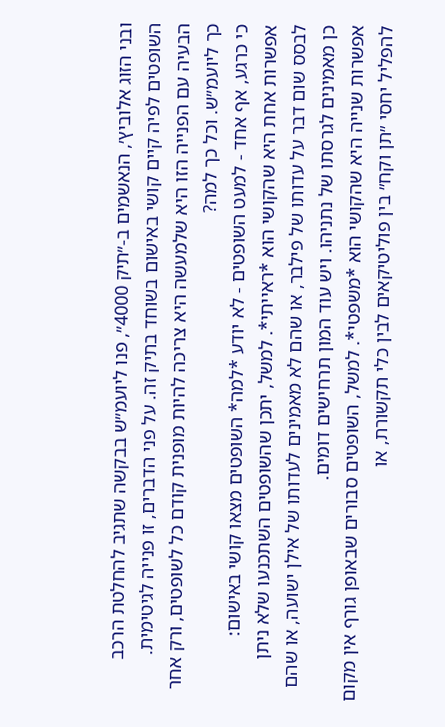ובני הזוג אלוביץ׳, הנאשמים ב-״תיק 4000״, פנו ליועמ״ש בבקשה שתגיב להחלטת הרכב השופטים לפיה קיים קושי באישום בשוחד בתיק זה. על פני הדברים, זו פנייה לגיטימית.
הבעיה עם הפנייה הזו היא שלמעשה היא צריכה להיות מופנית קודם כל לשופטים, ורק אחר כך ליועמ״ש. וכל כך למה?
כי כרגע, אף אחד - למעט השופטים - לא יודע *למה* השופטים מצאו קושי באישום:
אפשרות אחת היא שהקושי הוא *ראייתי*. למשל, יתכן שהשופטים השתכנעו שלא ניתן לבסס שום דבר על עדותו של פילבר, או שהם לא מאמינים לעדותו של אילן ישועה, או שהם כן מאמינים לגרסתו של נתניהו. ויש עוד המון תרחישים דומים.
אפשרות שנייה היא שהקושי הוא *משפטי*. למשל, השופטים סבורים שבאופן גורף אין מקום להפליל יחסי ״תן וקח״ בין פוליטיקאים לבין כלי תקשורת, או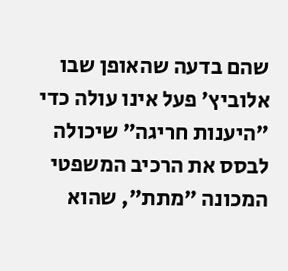שהם בדעה שהאופן שבו אלוביץ׳ פעל אינו עולה כדי ״היענות חריגה״ שיכולה לבסס את הרכיב המשפטי המכונה ״מתת״, שהוא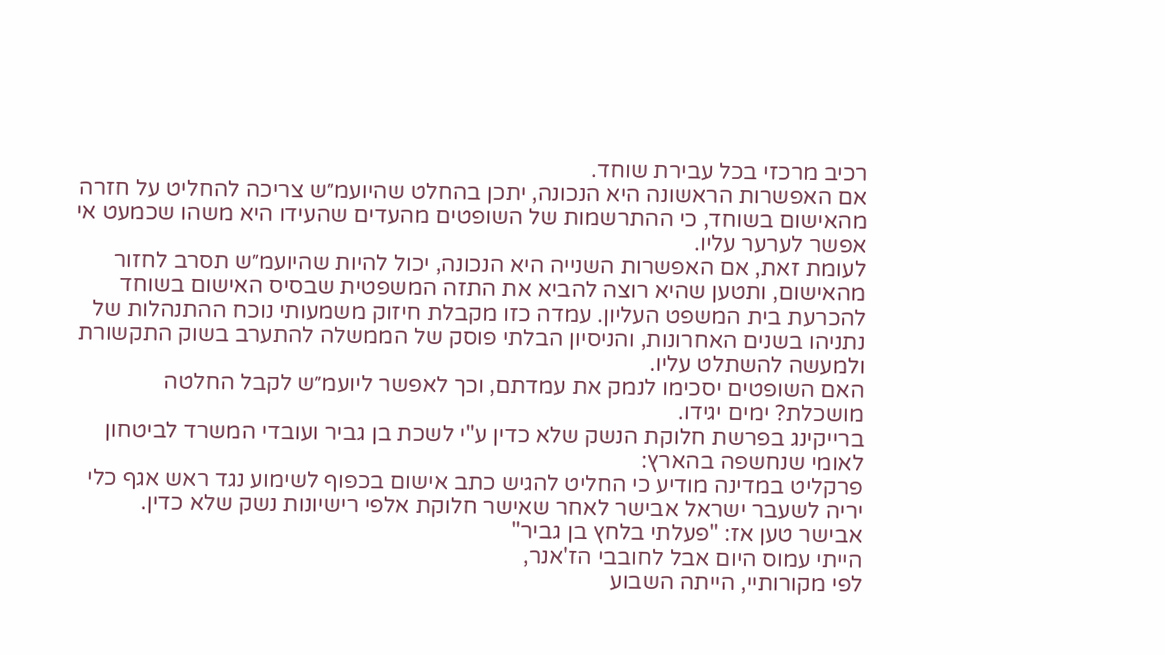רכיב מרכזי בכל עבירת שוחד.
אם האפשרות הראשונה היא הנכונה, יתכן בהחלט שהיועמ״ש צריכה להחליט על חזרה מהאישום בשוחד, כי ההתרשמות של השופטים מהעדים שהעידו היא משהו שכמעט אי אפשר לערער עליו.
לעומת זאת, אם האפשרות השנייה היא הנכונה, יכול להיות שהיועמ״ש תסרב לחזור מהאישום, ותטען שהיא רוצה להביא את התזה המשפטית שבסיס האישום בשוחד להכרעת בית המשפט העליון. עמדה כזו מקבלת חיזוק משמעותי נוכח ההתנהלות של נתניהו בשנים האחרונות, והניסיון הבלתי פוסק של הממשלה להתערב בשוק התקשורת ולמעשה להשתלט עליו.
האם השופטים יסכימו לנמק את עמדתם, וכך לאפשר ליועמ״ש לקבל החלטה מושכלת? ימים יגידו.
ברייקינג בפרשת חלוקת הנשק שלא כדין ע"י לשכת בן גביר ועובדי המשרד לביטחון לאומי שנחשפה בהארץ:
פרקליט במדינה מודיע כי החליט להגיש כתב אישום בכפוף לשימוע נגד ראש אגף כלי יריה לשעבר ישראל אבישר לאחר שאישר חלוקת אלפי רישיונות נשק שלא כדין.
אבישר טען אז: "פעלתי בלחץ בן גביר"
הייתי עמוס היום אבל לחובבי הז'אנר,
לפי מקורותיי, הייתה השבוע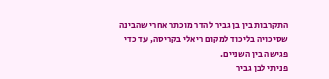התקרבות בין בן גביר להדר מוכתר אחרי שהבינה שסיכויה בליכוד למקום ריאלי בקריסה, עד כדי פגישה בין השניים.
פניתי לבן גביר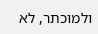ולמוכתר, לא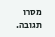מסרו תגובה.